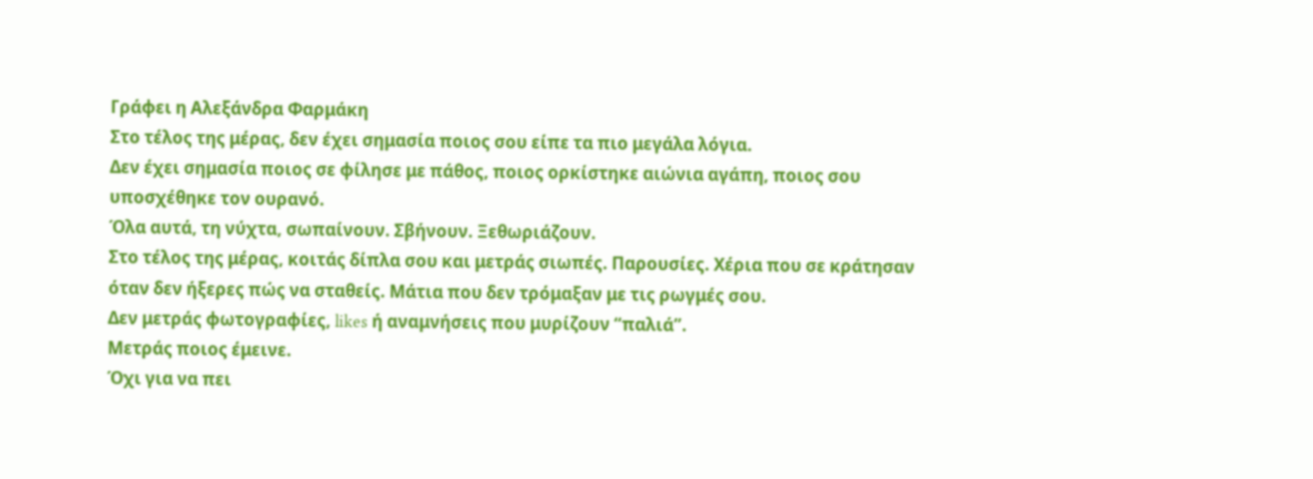Γράφει η Αλεξάνδρα Φαρμάκη
Στο τέλος της μέρας, δεν έχει σημασία ποιος σου είπε τα πιο μεγάλα λόγια.
Δεν έχει σημασία ποιος σε φίλησε με πάθος, ποιος ορκίστηκε αιώνια αγάπη, ποιος σου υποσχέθηκε τον ουρανό.
Όλα αυτά, τη νύχτα, σωπαίνουν. Σβήνουν. Ξεθωριάζουν.
Στο τέλος της μέρας, κοιτάς δίπλα σου και μετράς σιωπές. Παρουσίες. Χέρια που σε κράτησαν όταν δεν ήξερες πώς να σταθείς. Μάτια που δεν τρόμαξαν με τις ρωγμές σου.
Δεν μετράς φωτογραφίες, likes ή αναμνήσεις που μυρίζουν “παλιά”.
Μετράς ποιος έμεινε.
Όχι για να πει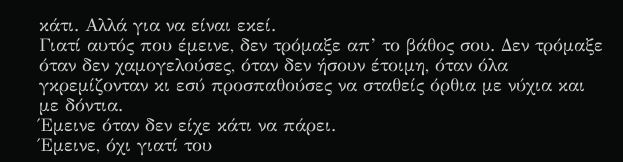κάτι. Αλλά για να είναι εκεί.
Γιατί αυτός που έμεινε, δεν τρόμαξε απ’ το βάθος σου. Δεν τρόμαξε όταν δεν χαμογελούσες, όταν δεν ήσουν έτοιμη, όταν όλα γκρεμίζονταν κι εσύ προσπαθούσες να σταθείς όρθια με νύχια και με δόντια.
Έμεινε όταν δεν είχε κάτι να πάρει.
Έμεινε, όχι γιατί του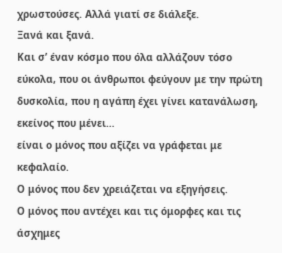χρωστούσες. Αλλά γιατί σε διάλεξε.
Ξανά και ξανά.
Και σ’ έναν κόσμο που όλα αλλάζουν τόσο εύκολα, που οι άνθρωποι φεύγουν με την πρώτη δυσκολία, που η αγάπη έχει γίνει κατανάλωση,
εκείνος που μένει…
είναι ο μόνος που αξίζει να γράφεται με κεφαλαίο.
Ο μόνος που δεν χρειάζεται να εξηγήσεις.
Ο μόνος που αντέχει και τις όμορφες και τις άσχημες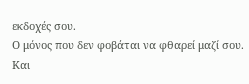εκδοχές σου.
Ο μόνος που δεν φοβάται να φθαρεί μαζί σου.
Και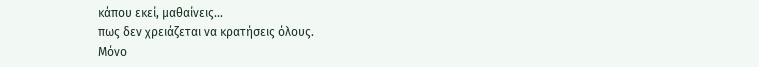κάπου εκεί, μαθαίνεις…
πως δεν χρειάζεται να κρατήσεις όλους.
Μόνο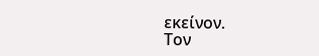εκείνον.
Τον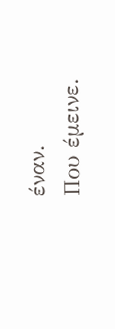έναν.
Που έμεινε.